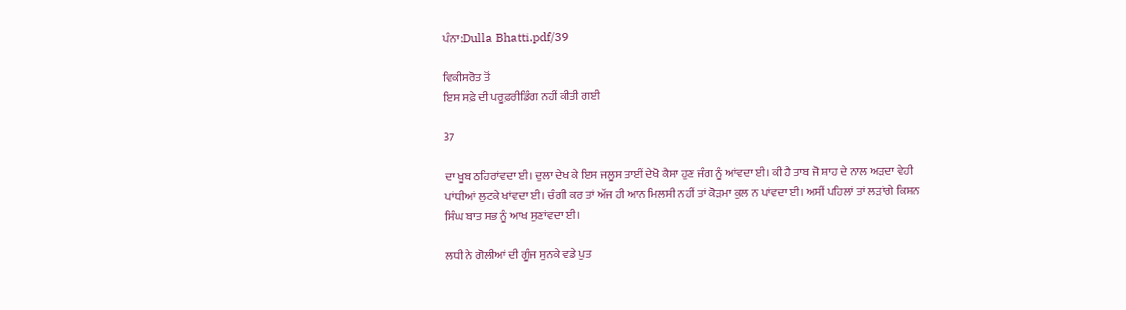ਪੰਨਾ:Dulla Bhatti.pdf/39

ਵਿਕੀਸਰੋਤ ਤੋਂ
ਇਸ ਸਫ਼ੇ ਦੀ ਪਰੂਫ਼ਰੀਡਿੰਗ ਨਹੀਂ ਕੀਤੀ ਗਈ

37

ਦਾ ਖੂਬ ਠਹਿਰਾਂਵਦਾ ਈ। ਦੁਲਾ ਦੇਖ ਕੇ ਇਸ ਜਲੂਸ ਤਾਈਂ ਦੇਖੋ ਕੈਸਾ ਹੁਣ ਜੰਗ ਨੂੰ ਆਂਵਦਾ ਈ। ਕੀ ਹੈ ਤਾਬ ਜੋ ਸ਼ਾਹ ਦੇ ਨਾਲ ਅੜਦਾ ਵੇਹੀ ਪਾਂਧੀਆਂ ਲੁਟਕੇ ਖਾਂਵਦਾ ਈ। ਚੰਗੀ ਕਰ ਤਾਂ ਅੱਜ ਹੀ ਆਨ ਮਿਲਸੀ ਨਹੀਂ ਤਾਂ ਕੋੜਮਾ ਕੁਲ ਨ ਪਾਂਵਦਾ ਈ। ਅਸੀਂ ਪਹਿਲਾਂ ਤਾਂ ਲੜਾਂਗੇ ਕਿਸ਼ਨ ਸਿੰਘ ਬਾਤ ਸਭ ਨੂੰ ਆਖ ਸੁਣਾਂਵਦਾ ਈ।

ਲਧੀ ਨੇ ਗੋਲੀਆਂ ਦੀ ਗੂੰਜ ਸੁਨਕੇ ਵਡੇ ਪੁਤ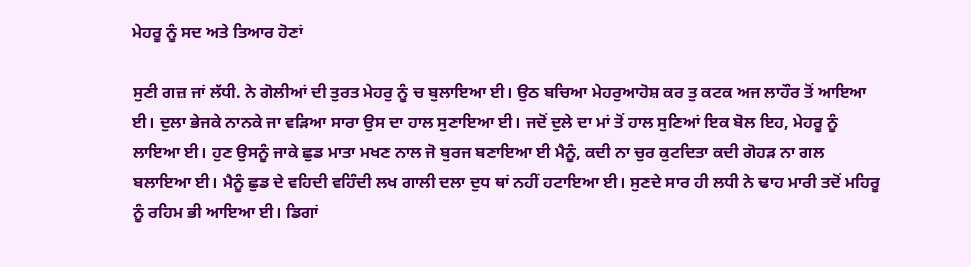ਮੇਹਰੂ ਨੂੰ ਸਦ ਅਤੇ ਤਿਆਰ ਹੋਣਾਂ

ਸੁਣੀ ਗਜ਼ ਜਾਂ ਲੱਧੀ. ਨੇ ਗੋਲੀਆਂ ਦੀ ਤੁਰਤ ਮੇਹਰੁ ਨੂੰ ਚ ਬੁਲਾਇਆ ਈ। ਉਠ ਬਚਿਆ ਮੇਹਰੁਆਹੋਸ਼ ਕਰ ਤੁ ਕਟਕ ਅਜ ਲਾਹੌਰ ਤੋਂ ਆਇਆ ਈ। ਦੁਲਾ ਭੇਜਕੇ ਨਾਨਕੇ ਜਾ ਵੜਿਆ ਸਾਰਾ ਉਸ ਦਾ ਹਾਲ ਸੁਣਾਇਆ ਈ। ਜਦੋਂ ਦੁਲੇ ਦਾ ਮਾਂ ਤੋਂ ਹਾਲ ਸੁਣਿਆਂ ਇਕ ਬੋਲ ਇਹ, ਮੇਹਰੂ ਨੂੰ ਲਾਇਆ ਈ। ਹੁਣ ਉਸਨੂੰ ਜਾਕੇ ਛੁਡ ਮਾਤਾ ਮਖਣ ਨਾਲ ਜੋ ਬੁਰਜ ਬਣਾਇਆ ਈ ਮੈਨੂੰ, ਕਦੀ ਨਾ ਚੁਰ ਕੁਟਦਿਤਾ ਕਦੀ ਗੋਹੜ ਨਾ ਗਲ ਬਲਾਇਆ ਈ। ਮੈਨੂੰ ਛੁਡ ਦੇ ਵਹਿਦੀ ਵਹਿੰਦੀ ਲਖ ਗਾਲੀ ਦਲਾ ਦੁਧ ਥਾਂ ਨਹੀਂ ਹਟਾਇਆ ਈ। ਸੁਣਦੇ ਸਾਰ ਹੀ ਲਧੀ ਨੇ ਢਾਹ ਮਾਰੀ ਤਦੋਂ ਮਹਿਰੂ ਨੂੰ ਰਹਿਮ ਭੀ ਆਇਆ ਈ। ਡਿਗਾਂ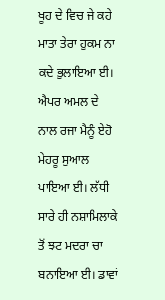ਖੂਹ ਦੇ ਵਿਚ ਜੇ ਕਹੇ ਮਾਤਾ ਤੇਰਾ ਹੁਕਮ ਨਾ ਕਦੇ ਭੁਲਾਇਆ ਈ। ਐਪਰ ਅਮਲ ਦੇ ਨਾਲ ਰਜਾ ਮੈਨੂੰ ਏਹੋ ਮੇਹਰੂ ਸੁਆਲ ਪਾਇਆ ਈ। ਲੱਧੀ ਸਾਰੇ ਹੀ ਨਸ਼ਾਮਿਲਾਕੇ ਤੋਂ ਝਟ ਮਦਰਾ ਚਾ ਬਨਾਇਆ ਈ। ਡਾਵਾਂ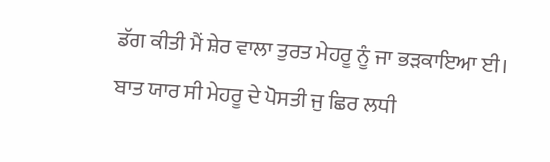ਡੱਗ ਕੀਤੀ ਮੈਂ ਸ਼ੇਰ ਵਾਲਾ ਤੁਰਤ ਮੇਹਰੂ ਨੂੰ ਜਾ ਭੜਕਾਇਆ ਈ। ਬਾਤ ਯਾਰ ਸੀ ਮੇਹਰੂ ਦੇ ਪੋਸਤੀ ਜੁ ਛਿਰ ਲਧੀ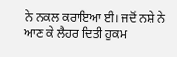ਨੇ ਨਕਲ ਕਰਾਇਆ ਈ। ਜਦੋਂ ਨਸ਼ੇ ਨੇ ਆਣ ਕੇ ਲੈਹਰ ਦਿਤੀ ਹੁਕਮ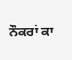ਨੌਕਰਾਂ ਕਾ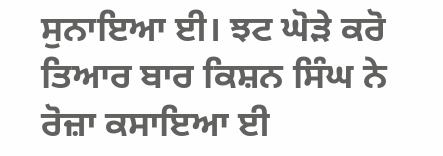ਸੁਨਾਇਆ ਈ। ਝਟ ਘੋੜੇ ਕਰੋ ਤਿਆਰ ਬਾਰ ਕਿਸ਼ਨ ਸਿੰਘ ਨੇ ਰੋਜ਼ਾ ਕਸਾਇਆ ਈ